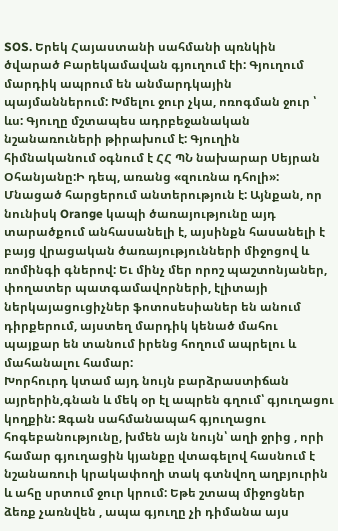SOS. Երեկ Հայաստանի սահմանի պռնկին ծվարած Բարեկամավան գյուղում էի: Գյուղում մարդիկ ապրում են անմարդկային պայմաններում: Խմելու ջուր չկա, ոռոգման ջուր ՝ ևս: Գյուղը մշտապես ադրբեջանական նշանառուների թիրախում է: Գյուղին հիմնականում օգնում է ՀՀ ՊՆ նախարար Սեյրան Օհանյանը:Ի դեպ, առանց «զուռնա դհոլի»: Մնացած հարցերում անտերություն է: Այնքան, որ նունիսկ Orange կապի ծառայությունը այդ տարածքում անհասանելի է, այսինքն հասանելի է բայց վրացական ծառայությունների միջոցով և ռոմինգի գներով: Եւ մինչ մեր որոշ պաշտոնյաներ, փողատեր պատգամավորների, էլիտայի ներկայացուցիչներ ֆոտոսեսիաներ են անում դիրքերում, այստեղ մարդիկ կենած մահու պայքար են տանում իրենց հողում ապրելու և մահանալու համար:
Խորհուրդ կտամ այդ նույն բարձրաստիճան այրերին,գնան և մեկ օր էլ ապրեն գղում՝ գյուղացու կողքին: Զգան սահմանապահ գյուղացու հոգեբանությունը, խմեն այն նույն՝ աղի ջրից , որի համար գյուղացին կյանքը վտագելով հասնում է նշանառուի կրակափողի տակ գտնվող աղբյուրին և ահը սրտում ջուր կրում: Եթե շտապ միջոցներ ձեռք չառնվեն , ապա գյուղը չի դիմանա այս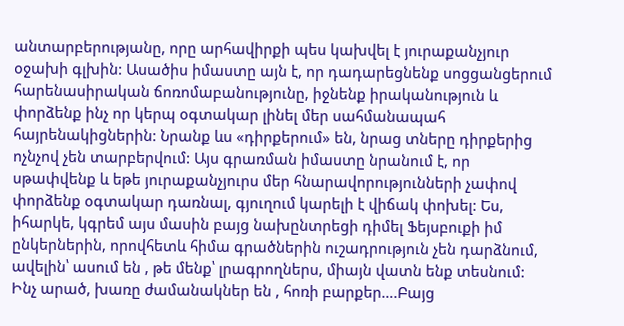անտարբերությանը, որը արհավիրքի պես կախվել է յուրաքանչյուր օջախի գլխին: Ասածիս իմաստը այն է, որ դադարեցնենք սոցցանցերում հարենասիրական ճոռոմաբանությունը, իջնենք իրականություն և փորձենք ինչ որ կերպ օգտակար լինել մեր սահմանապահ հայրենակիցներին: Նրանք ևս «դիրքերում» են, նրաց տները դիրքերից ոչնչով չեն տարբերվում: Այս գրառման իմաստը նրանում է, որ սթափվենք և եթե յուրաքանչյուրս մեր հնարավորությունների չափով փորձենք օգտակար դառնալ, գյուղում կարելի է վիճակ փոխել: Ես, իհարկե, կգրեմ այս մասին բայց նախընտրեցի դիմել Ֆեյսբուքի իմ ընկերներին, որովհետև հիմա գրածներին ուշադրություն չեն դարձնում, ավելին՝ ասում են , թե մենք՝ լրագրողներս, միայն վատն ենք տեսնում: Ինչ արած, խառը ժամանակներ են , հոռի բարքեր….Բայց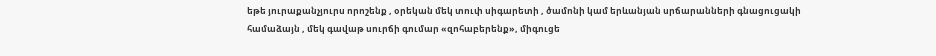եթե յուրաքանչյուրս որոշենք , օրեկան մեկ տուփ սիգարետի , ծամոնի կամ երևանյան սրճարանների գնացուցակի համաձայն , մեկ գավաթ սուրճի գումար «զոհաբերենք», միգուցե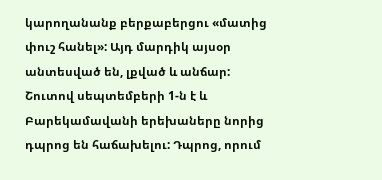կարողանանք բերքաբերցու «մատից փուշ հանել»: Այդ մարդիկ այսօր անտեսված են, լքված և անճար:
Շուտով սեպտեմբերի 1-ն է և Բարեկամավանի երեխաները նորից դպրոց են հաճախելու: Դպրոց, որում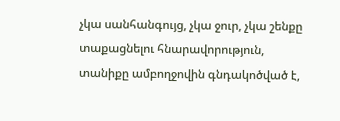չկա սանհանգույց, չկա ջուր, չկա շենքը տաքացնելու հնարավորություն, տանիքը ամբողջովին գնդակոծված է,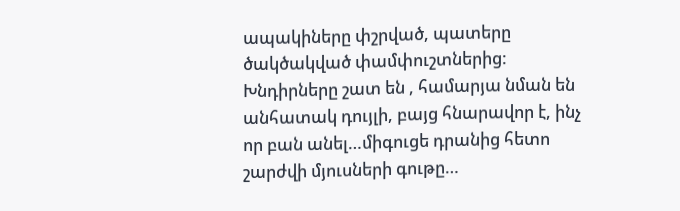ապակիները փշրված, պատերը ծակծակված փամփուշտներից: Խնդիրները շատ են , համարյա նման են անհատակ դույլի, բայց հնարավոր է, ինչ որ բան անել…միգուցե դրանից հետո շարժվի մյուսների գութը…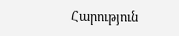Հարություն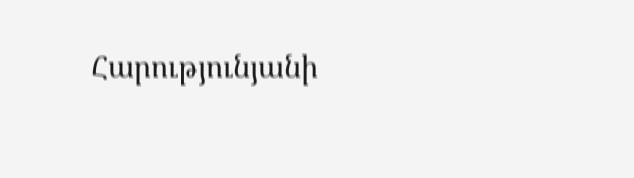Հարությունյանի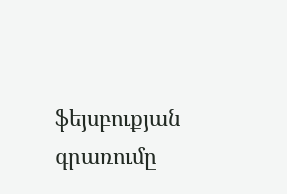ֆեյսբուքյան գրառումը